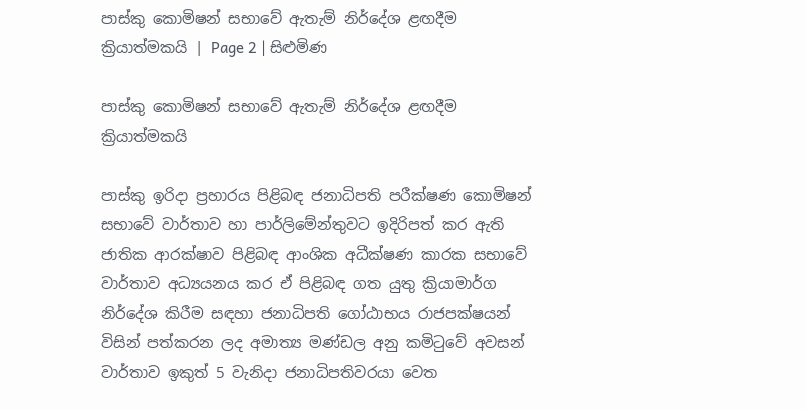පාස්කු කොමිෂන් සභාවේ ඇතැම් නිර්දේශ ළඟදීම ක්‍රියාත්මකයි | Page 2 | සිළුමිණ

පාස්කු කොමිෂන් සභාවේ ඇතැම් නිර්දේශ ළඟදීම ක්‍රියාත්මකයි

පාස්කු ඉරිදා ප්‍රහාරය පිළිබඳ ජනාධිපති පරීක්ෂණ කොමිෂන් සභාවේ වාර්තාව හා පාර්ලිමේන්තුවට ඉදිරිපත් කර ඇති ජාතික ආරක්ෂාව පිළිබඳ ආංශික අධීක්ෂණ කාරක සභාවේ වාර්තාව අධ්‍යයනය කර ඒ පිළිබඳ ගත යුතු ක්‍රියාමාර්ග නිර්දේශ කිරීම සඳහා ජනාධිපති ගෝඨාභය රාජපක්ෂයන් විසින් පත්කරන ලද අමාත්‍ය මණ්ඩල අනු කමිටුවේ අවසන් වාර්තාව ඉකුත් 5 වැනිදා ජනාධිපතිවරයා වෙත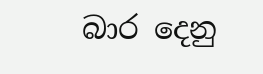බාර දෙනු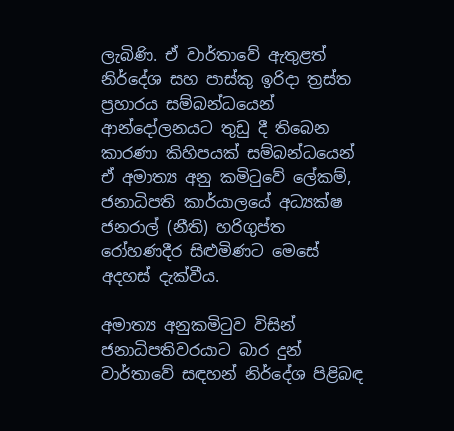ලැබිණි. ඒ වාර්තාවේ ඇතුළත් නිර්දේශ සහ පාස්කු ඉරිදා ත්‍රස්ත ප්‍රහාරය සම්බන්ධයෙන් ආන්දෝලනයට තුඩු දී තිබෙන කාරණා කිහිපයක් සම්බන්ධයෙන් ඒ අමාත්‍ය අනු කමිටුවේ ලේකම්, ජනාධිපති කාර්යාලයේ අධ්‍යක්ෂ ජනරාල් (නීති) හරිගුප්ත රෝහණදීර සිළුමිණට මෙසේ අදහස් දැක්වීය.

අමාත්‍ය අනුකමිටුව විසින් ජනාධිපතිවරයාට බාර දුන් වාර්තාවේ සඳහන් නිර්දේශ පිළිබඳ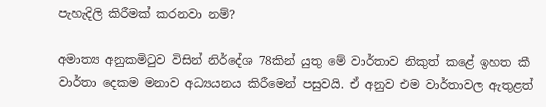පැහැදිලි කිරීමක් කරනවා නම්?

අමාත්‍ය අනුකමිටුව විසින් නිර්දේශ 78කින් යුතු මේ වාර්තාව නිකුත් කළේ ඉහත කී වාර්තා දෙකම මනාව අධ්‍යයනය කිරීමෙන් පසුවයි. ඒ අනුව එම වාර්තාවල ඇතුළත්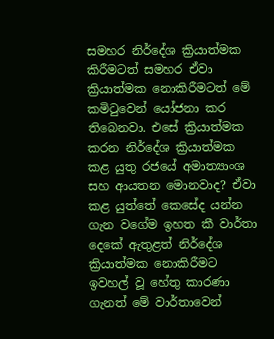සමහර නිර්දේශ ක්‍රියාත්මක කිරීමටත් සමහර ඒවා ක්‍රියාත්මක නොකිරීමටත් මේ කමිටුවෙන් යෝජනා කර තිබෙනවා. එසේ ක්‍රියාත්මක කරන නිර්දේශ ක්‍රියාත්මක කළ යුතු රජයේ අමාත්‍යාංශ සහ ආයතන මොනවාද? ඒවා කළ යුත්තේ කෙසේද යන්න ගැන වගේම ඉහත කී වාර්තා දෙකේ ඇතුළත් නිර්දේශ ක්‍රියාත්මක නොකිරීමට ඉවහල් වූ හේතු කාරණා ගැනත් මේ වාර්තාවෙන්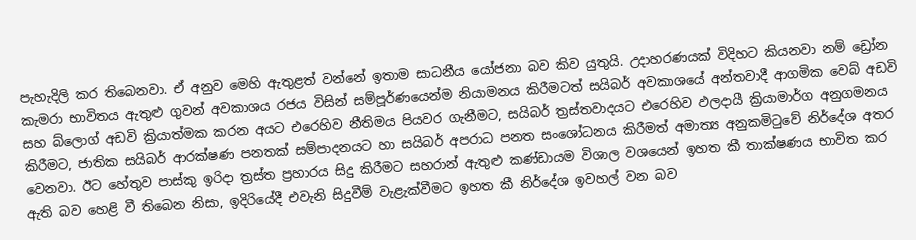පැහැදිලි කර තිබෙනවා. ඒ අනුව මෙහි ඇතුළත් වන්නේ ඉතාම සාධනීය යෝජනා බව කිව යුතුයි. උදාහරණයක් විදිහට කියනවා නම් ඩ්‍රෝන කැමරා භාවිතය ඇතුළු ගුවන් අවකාශය රජය විසින් සම්පූර්ණයෙන්ම නියාමනය කිරීමටත් සයිබර් අවකාශයේ අන්තවාදී ආගමික වෙබ් අඩවි සහ බ්ලොග් අඩවි ක්‍රියාත්මක කරන අයට එරෙහිව නීතිමය පියවර ගැනීමට, සයිබර් ත්‍රස්තවාදයට එරෙහිව ඵලදායී ක්‍රියාමාර්ග අනුගමනය කිරීමට, ජාතික සයිබර් ආරක්ෂණ පනතක් සම්පාදනයට හා සයිබර් අපරාධ පනත සංශෝධනය කිරීමත් අමාත්‍ය අනුකමිටුවේ නිර්දේශ අතර වෙනවා. ඊට හේතුව පාස්කු ඉරිදා ත්‍රස්ත ප්‍රහාරය සිදු කිරීමට සහරාන් ඇතුළු කණ්ඩායම විශාල වශයෙන් ඉහත කී තාක්ෂණය භාවිත කර ඇති බව හෙළි වී තිබෙන නිසා, ඉදිරියේදී එවැනි සිදුවීම් වැළැක්වීමට ඉහත කී නිර්දේශ ඉවහල් වන බව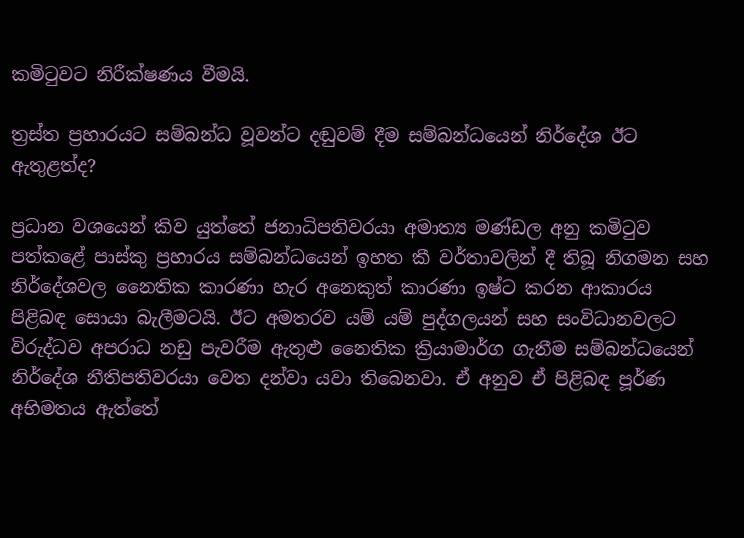කමිටුවට නිරීක්ෂණය වීමයි.

ත්‍රස්ත ප්‍රහාරයට සම්බන්ධ වූවන්ට දඬුවම් දීම සම්බන්ධයෙන් නිර්දේශ ඊට ඇතුළත්ද?

ප්‍රධාන වශයෙන් කිව යුත්තේ ජනාධිපතිවරයා අමාත්‍ය මණ්ඩල අනු කමිටුව පත්කළේ පාස්කු ප්‍රහාරය සම්බන්ධයෙන් ඉහත කී වර්තාවලින් දී තිබූ නිගමන සහ නිර්දේශවල නෛතික කාරණා හැර අනෙකුත් කාරණා ඉෂ්ට කරන ආකාරය පිළිබඳ සොයා බැලීමටයි. ඊට අමතරව යම් යම් පුද්ගලයන් සහ සංවිධානවලට විරුද්ධව අපරාධ නඩු පැවරීම ඇතුළු නෛතික ක්‍රියාමාර්ග ගැනීම සම්බන්ධයෙන් නිර්දේශ නීතිපතිවරයා වෙත දන්වා යවා තිබෙනවා. ඒ අනුව ඒ පිළිබඳ පූර්ණ අභිමතය ඇත්තේ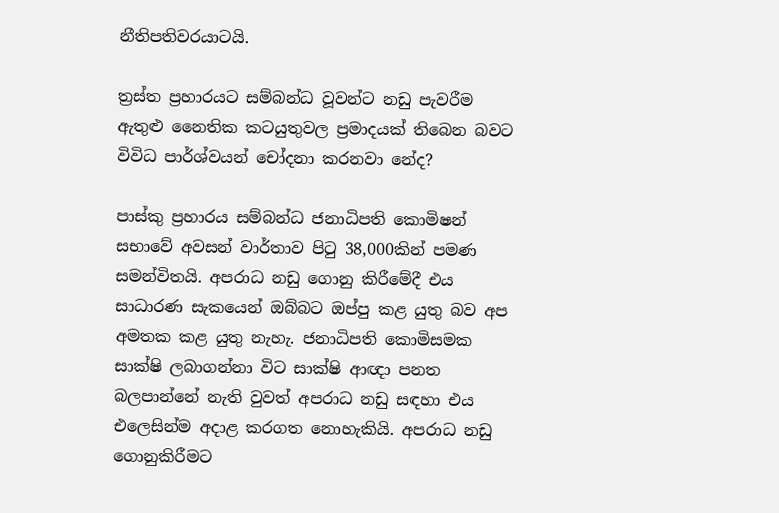නීතිපතිවරයාටයි.

ත්‍රස්ත ප්‍රහාරයට සම්බන්ධ වූවන්ට නඩු පැවරීම ඇතුළු නෛතික කටයුතුවල ප්‍රමාදයක් තිබෙන බවට විවිධ පාර්ශ්වයන් චෝදනා කරනවා නේද?

පාස්කු ප්‍රහාරය සම්බන්ධ ජනාධිපති කොමිෂන් සභාවේ අවසන් වාර්තාව පිටු 38,000කින් පමණ සමන්විතයි. අපරාධ නඩු ගොනු කිරීමේදී එය සාධාරණ සැකයෙන් ඔබ්බට ඔප්පු කළ යුතු බව අප අමතක කළ යුතු නැහැ. ජනාධිපති කොමිසමක සාක්ෂි ලබාගන්නා විට සාක්ෂි ආඥා පනත බලපාන්නේ නැති වුවත් අපරාධ නඩු සඳහා එය එලෙසින්ම අදාළ කරගත නොහැකියි. අපරාධ නඩු ගොනුකිරීමට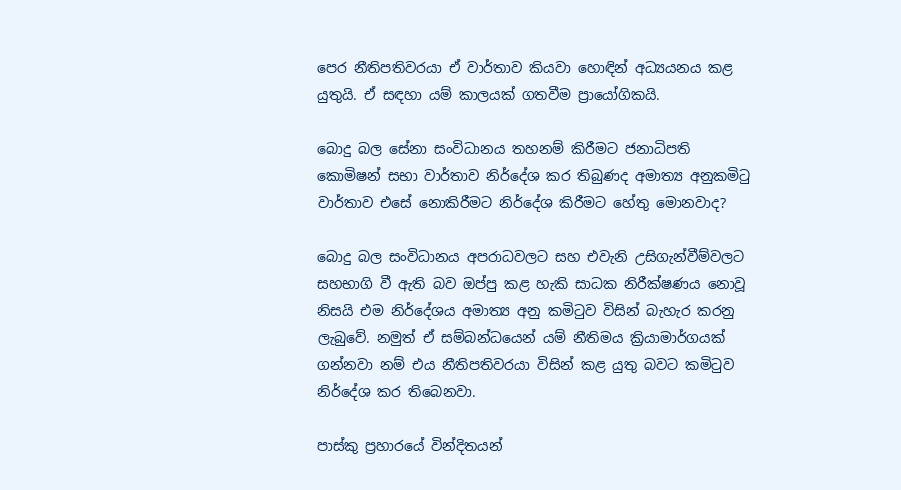පෙර නීතිපතිවරයා ඒ වාර්තාව කියවා හොඳින් අධ්‍යයනය කළ යුතුයි. ඒ සඳහා යම් කාලයක් ගතවීම ප්‍රායෝගිකයි.

බොදු බල සේනා සංවිධානය තහනම් කිරීමට ජනාධිපති කොමිෂන් සභා වාර්තාව නිර්දේශ කර තිබුණද අමාත්‍ය අනුකමිටු වාර්තාව එසේ නොකිරීමට නිර්දේශ කිරීමට හේතු මොනවාද?

බොදු බල සංවිධානය අපරාධවලට සහ එවැනි උසිගැන්වීම්වලට සහභාගි වී ඇති බව ඔප්පු කළ හැකි සාධක නිරීක්ෂණය නොවූ නිසයි එම නිර්දේශය අමාත්‍ය අනු කමිටුව විසින් බැහැර කරනු ලැබුවේ. නමුත් ඒ සම්බන්ධයෙන් යම් නීතිමය ක්‍රියාමාර්ගයක් ගන්නවා නම් එය නීතිපතිවරයා විසින් කළ යුතු බවට කමිටුව නිර්දේශ කර තිබෙනවා.

පාස්කු ප්‍රහාරයේ වින්දිතයන්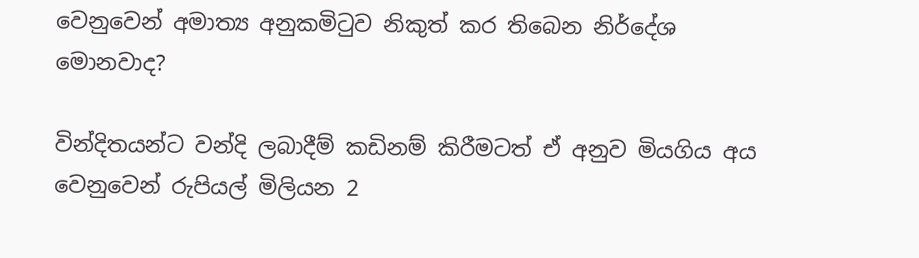වෙනුවෙන් අමාත්‍ය අනුකමිටුව නිකුත් කර තිබෙන නිර්දේශ මොනවාද?

වින්දිතයන්ට වන්දි ලබාදීම් කඩිනම් කිරීමටත් ඒ අනුව මියගිය අය වෙනුවෙන් රුපියල් මිලියන 2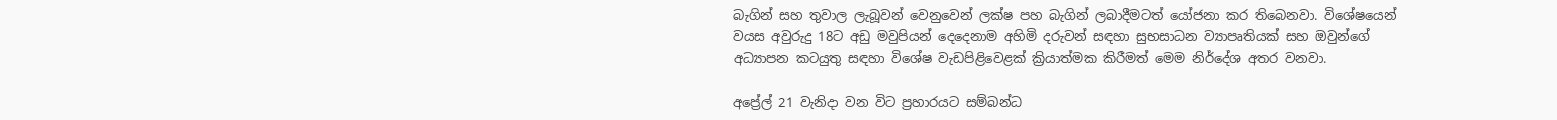බැගින් සහ තුවාල ලැබූවන් වෙනුවෙන් ලක්ෂ පහ බැගින් ලබාදීමටත් යෝජනා කර තිබෙනවා. විශේෂයෙන් වයස අවුරුදු 18ට අඩු මවුපියන් දෙදෙනාම අහිමි දරුවන් සඳහා සුභසාධන ව්‍යාපෘතියක් සහ ඔවුන්ගේ අධ්‍යාපන කටයුතු සඳහා විශේෂ වැඩපිළිවෙළක් ක්‍රියාත්මක කිරීමත් මෙම නිර්දේශ අතර වනවා.

අප්‍රේල් 21 වැනිදා වන විට ප්‍රහාරයට සම්බන්ධ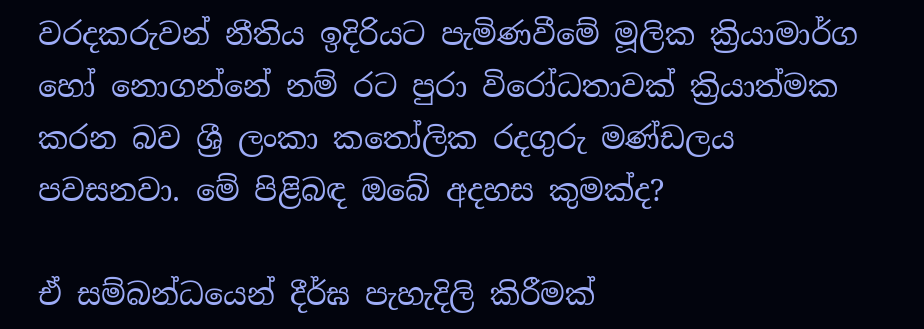වරදකරුවන් නීතිය ඉදිරියට පැමිණවීමේ මූලික ක්‍රියාමාර්ග හෝ නොගන්නේ නම් රට පුරා විරෝධතාවක් ක්‍රියාත්මක කරන බව ශ්‍රී ලංකා කතෝලික රදගුරු මණ්ඩලය පවසනවා. මේ පිළිබඳ ඔබේ අදහස කුමක්ද?

ඒ සම්බන්ධයෙන් දීර්ඝ පැහැදිලි කිරීමක්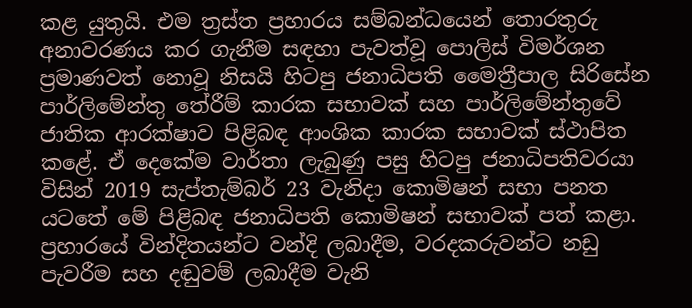කළ යුතුයි. එම ත්‍රස්ත ප්‍රහාරය සම්බන්ධයෙන් තොරතුරු අනාවරණය කර ගැනීම සඳහා පැවත්වූ පොලිස් විමර්ශන ප්‍රමාණවත් නොවූ නිසයි හිටපු ජනාධිපති මෛත්‍රීපාල සිරිසේන පාර්ලිමේන්තු තේරීම් කාරක සභාවක් සහ පාර්ලිමේන්තුවේ ජාතික ආරක්ෂාව පිළිබඳ ආංශික කාරක සභාවක් ස්ථාපිත කළේ. ඒ දෙකේම වාර්තා ලැබුණු පසු හිටපු ජනාධිපතිවරයා විසින් 2019 සැප්තැම්බර් 23 වැනිදා කොමිෂන් සභා පනත යටතේ මේ පිළිබඳ ජනාධිපති කොමිෂන් සභාවක් පත් කළා. ප්‍රහාරයේ වින්දිතයන්ට වන්දි ලබාදීම, වරදකරුවන්ට නඩු පැවරීම සහ දඬුවම් ලබාදීම වැනි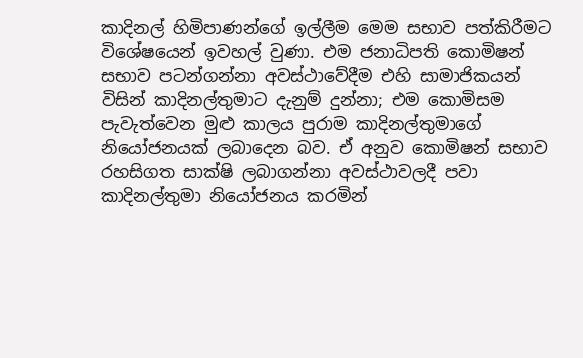කාදිනල් හිමිපාණන්ගේ ඉල්ලීම මෙම සභාව පත්කිරීමට විශේෂයෙන් ඉවහල් වුණා. එම ජනාධිපති කොමිෂන් සභාව පටන්ගන්නා අවස්ථාවේදීම එහි සාමාජිකයන් විසින් කාදිනල්තුමාට දැනුම් දුන්නා; එම කොමිසම පැවැත්වෙන මුළු කාලය පුරාම කාදිනල්තුමාගේ නියෝජනයක් ලබාදෙන බව. ඒ අනුව කොමිෂන් සභාව රහසිගත සාක්ෂි ලබාගන්නා අවස්ථාවලදී පවා කාදිනල්තුමා නියෝජනය කරමින්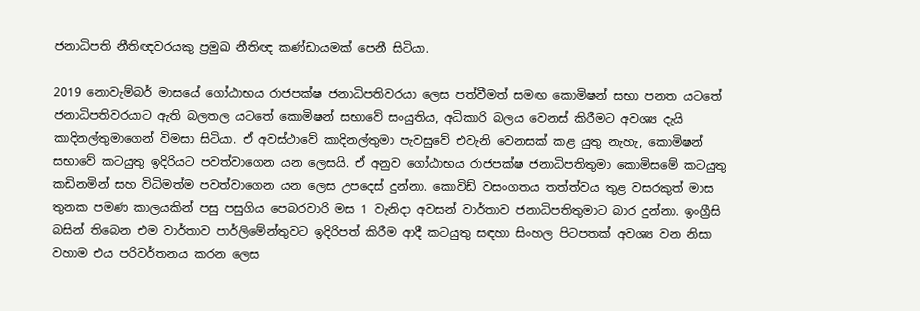ජනාධිපති නීතිඥවරයකු ප්‍රමුඛ නීතිඥ කණ්ඩායමක් පෙනී සිටියා.

2019 නොවැම්බර් මාසයේ ගෝඨාභය රාජපක්ෂ ජනාධිපතිවරයා ලෙස පත්වීමත් සමඟ කොමිෂන් සභා පනත යටතේ ජනාධිපතිවරයාට ඇති බලතල යටතේ කොමිෂන් සභාවේ සංයුතිය, අධිකාරි බලය වෙනස් කිරීමට අවශ්‍ය දැයි කාදිනල්තුමාගෙන් විමසා සිටියා. ඒ අවස්ථාවේ කාදිනල්තුමා පැවසුවේ එවැනි වෙනසක් කළ යුතු නැහැ, කොමිෂන් සභාවේ කටයුතු ඉදිරියට පවත්වාගෙන යන ලෙසයි. ඒ අනුව ගෝඨාභය රාජපක්ෂ ජනාධිපතිතුමා කොමිසමේ කටයුතු කඩිනමින් සහ විධිමත්ම පවත්වාගෙන යන ලෙස උපදෙස් දුන්නා. කොවිඩ් වසංගතය තත්ත්වය තුළ වසරකුත් මාස තුනක පමණ කාලයකින් පසු පසුගිය පෙබරවාරි මස 1 වැනිදා අවසන් වාර්තාව ජනාධිපතිතුමාට බාර දුන්නා. ඉංග්‍රීසි බසින් තිබෙන එම වාර්තාව පාර්ලිමේන්තුවට ඉදිරිපත් කිරීම ආදී කටයුතු සඳහා සිංහල පිටපතක් අවශ්‍ය වන නිසා වහාම එය පරිවර්තනය කරන ලෙස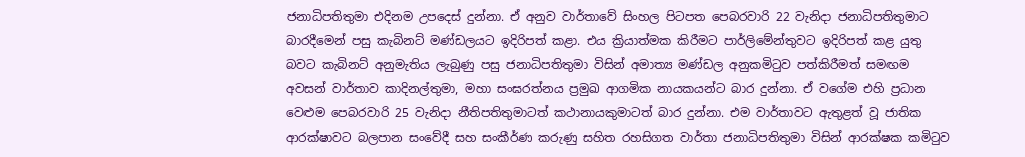ජනාධිපතිතුමා එදිනම උපදෙස් දුන්නා. ඒ අනුව වාර්තාවේ සිංහල පිටපත පෙබරවාරි 22 වැනිදා ජනාධිපතිතුමාට බාරදීමෙන් පසු කැබිනට් මණ්ඩලයට ඉදිරිපත් කළා. එය ක්‍රියාත්මක කිරීමට පාර්ලිමේන්තුවට ඉදිරිපත් කළ යුතු බවට කැබිනට් අනුමැතිය ලැබුණු පසු ජනාධිපතිතුමා විසින් අමාත්‍ය මණ්ඩල අනුකමිටුව පත්කිරීමත් සමඟම අවසන් වාර්තාව කාදිනල්තුමා, මහා සංඝරත්නය ප්‍රමුඛ ආගමික නායකයන්ට බාර දුන්නා. ඒ වගේම එහි ප්‍රධාන වෙළුම පෙබරවාරි 25 වැනිදා නීතිපතිතුමාටත් කථානායකුමාටත් බාර දුන්නා. එම වාර්තාවට ඇතුළත් වූ ජාතික ආරක්ෂාවට බලපාන සංවේදී සහ සංකීර්ණ කරුණු සහිත රහසිගත වාර්තා ජනාධිපතිතුමා විසින් ආරක්ෂක කමිටුව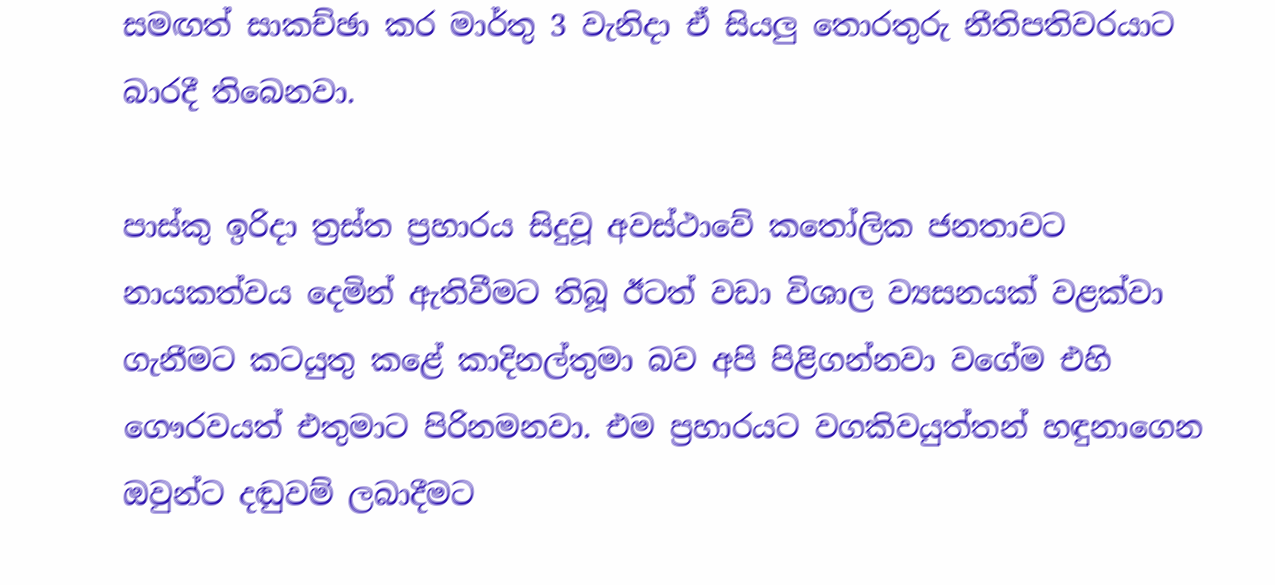සමඟත් සාකච්ඡා කර මාර්තු 3 වැනිදා ඒ සියලු තොරතුරු නීතිපතිවරයාට බාරදී තිබෙනවා.

පාස්කු ඉරිදා ත්‍රස්ත ප්‍රහාරය සිදුවූ අවස්ථාවේ කතෝලික ජනතාවට නායකත්වය දෙමින් ඇතිවීමට තිබූ ඊටත් වඩා විශාල ව්‍යසනයක් වළක්වා ගැනීමට කටයුතු කළේ කාදිනල්තුමා බව අපි පිළිගන්නවා වගේම එහි ගෞරවයත් එතුමාට පිරිනමනවා. එම ප්‍රහාරයට වගකිවයුත්තන් හඳුනාගෙන ඔවුන්ට දඬුවම් ලබාදීමට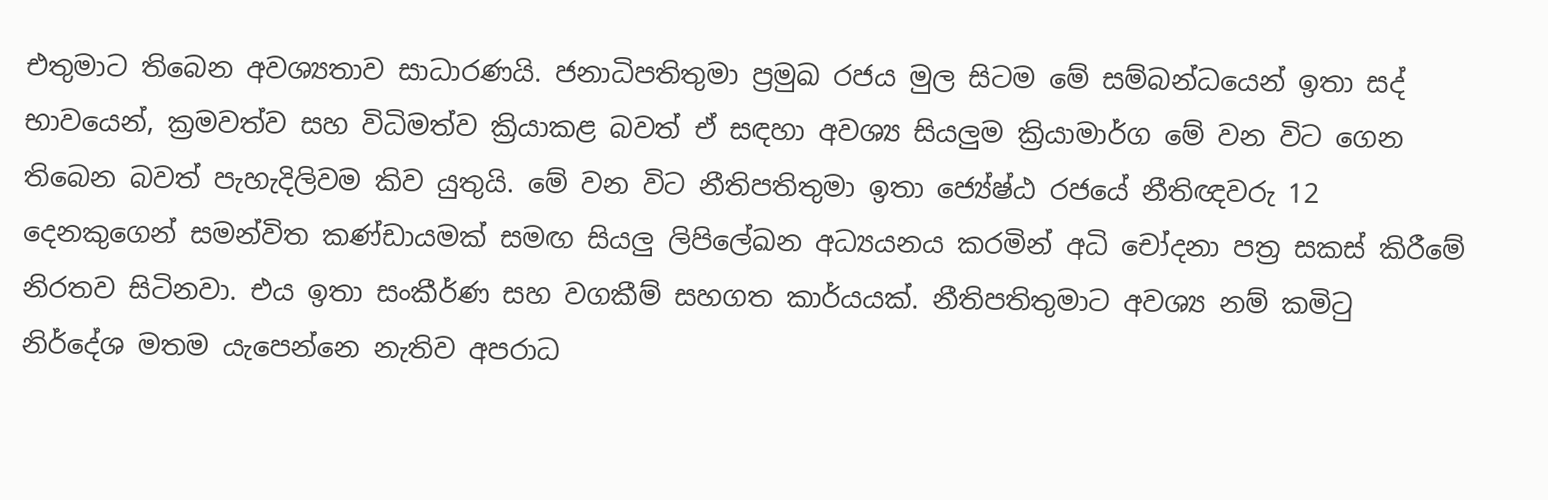එතුමාට තිබෙන අවශ්‍යතාව සාධාරණයි. ජනාධිපතිතුමා ප්‍රමුඛ රජය මුල සිටම මේ සම්බන්ධයෙන් ඉතා සද් භාවයෙන්, ක්‍රමවත්ව සහ විධිමත්ව ක්‍රියාකළ බවත් ඒ සඳහා අවශ්‍ය සියලුම ක්‍රියාමාර්ග මේ වන විට ගෙන තිබෙන බවත් පැහැදිලිවම කිව යුතුයි. මේ වන විට නීතිපතිතුමා ඉතා ජ්‍යේෂ්ඨ රජයේ නීතිඥවරු 12 දෙනකුගෙන් සමන්විත කණ්ඩායමක් සමඟ සියලු ලිපිලේඛන අධ්‍යයනය කරමින් අධි චෝදනා පත්‍ර සකස් කිරීමේ නිරතව සිටිනවා. එය ඉතා සංකීර්ණ සහ වගකීම් සහගත කාර්යයක්. නීතිපතිතුමාට අවශ්‍ය නම් කමිටු නිර්දේශ මතම යැපෙන්නෙ නැතිව අපරාධ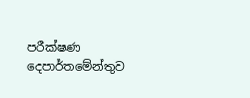පරීක්ෂණ දෙපාර්තමේන්තුව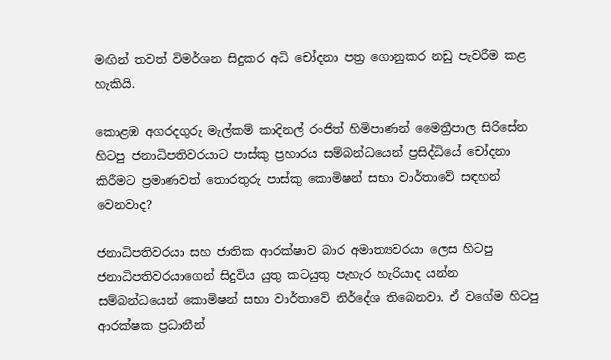මඟින් තවත් විමර්ශන සිදුකර අධි චෝදනා පත්‍ර ගොනුකර නඩු පැවරීම කළ හැකියි.

කොළඹ අගරදගුරු මැල්කම් කාදිනල් රංජිත් හිමිපාණන් මෛත්‍රීපාල සිරිසේන හිටපු ජනාධිපතිවරයාට පාස්කු ප්‍රහාරය සම්බන්ධයෙන් ප්‍රසිද්ධියේ චෝදනා කිරීමට ප්‍රමාණවත් තොරතුරු පාස්කු කොමිෂන් සභා වාර්තාවේ සඳහන් වෙනවාද?

ජනාධිපතිවරයා සහ ජාතික ආරක්ෂාව බාර අමාත්‍යවරයා ලෙස හිටපු ජනාධිපතිවරයාගෙන් සිදුවිය යුතු කටයුතු පැහැර හැරියාද යන්න සම්බන්ධයෙන් කොමිෂන් සභා වාර්තාවේ නිර්දේශ තිබෙනවා. ඒ වගේම හිටපු ආරක්ෂක ප්‍රධානීන්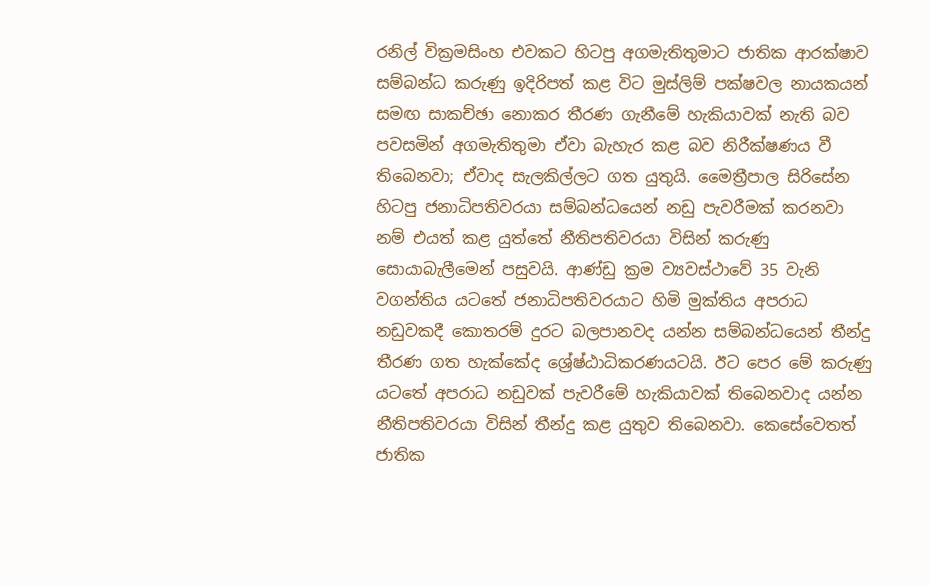රනිල් වික්‍රමසිංහ එවකට හිටපු අගමැතිතුමාට ජාතික ආරක්ෂාව සම්බන්ධ කරුණු ඉදිරිපත් කළ විට මුස්ලිම් පක්ෂවල නායකයන් සමඟ සාකච්ඡා නොකර තීරණ ගැනීමේ හැකියාවක් නැති බව පවසමින් අගමැතිතුමා ඒවා බැහැර කළ බව නිරීක්ෂණය වී තිබෙනවා; ඒවාද සැලකිල්ලට ගත යුතුයි. මෛත්‍රීපාල සිරිසේන හිටපු ජනාධිපතිවරයා සම්බන්ධයෙන් නඩු පැවරීමක් කරනවා නම් එයත් කළ යුත්තේ නීතිපතිවරයා විසින් කරුණු සොයාබැලීමෙන් පසුවයි. ආණ්ඩු ක්‍රම ව්‍යවස්ථාවේ 35 වැනි වගන්තිය යටතේ ජනාධිපතිවරයාට හිමි මුක්තිය අපරාධ නඩුවකදී කොතරම් දුරට බලපානවද යන්න සම්බන්ධයෙන් තීන්දු තීරණ ගත හැක්කේද ශ්‍රේෂ්ඨාධිකරණයටයි. ඊට පෙර මේ කරුණු යටතේ අපරාධ නඩුවක් පැවරීමේ හැකියාවක් තිබෙනවාද යන්න නීතිපතිවරයා විසින් තීන්දු කළ යුතුව තිබෙනවා. කෙසේවෙතත් ජාතික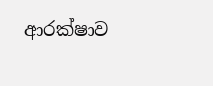ආරක්ෂාව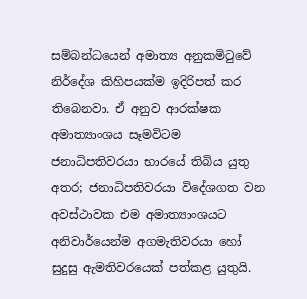සම්බන්ධයෙන් අමාත්‍ය අනුකමිටුවේ නිර්දේශ කිහිපයක්ම ඉදිරිපත් කර තිබෙනවා. ඒ අනුව ආරක්ෂක අමාත්‍යාංශය සෑමවිටම ජනාධිපතිවරයා භාරයේ තිබිය යුතු අතර; ජනාධිපතිවරයා විදේශගත වන අවස්ථාවක එම අමාත්‍යාංශයට අනිවාර්යෙන්ම අගමැතිවරයා හෝ සුදුසු ඇමතිවරයෙක් පත්කළ යුතුයි.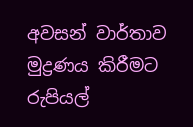අවසන් වාර්තාව මුද්‍රණය කිරීමට රුපියල්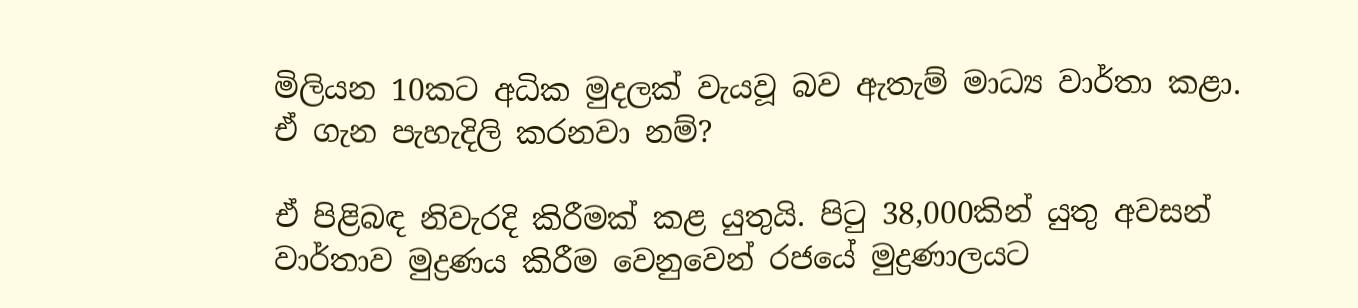මිලියන 10කට අධික මුදලක් වැයවූ බව ඇතැම් මාධ්‍ය වාර්තා කළා. ඒ ගැන පැහැදිලි කරනවා නම්?

ඒ පිළිබඳ නිවැරදි කිරීමක් කළ යුතුයි. පිටු 38,000කින් යුතු අවසන් වාර්තාව මුද්‍රණය කිරීම වෙනුවෙන් රජයේ මුද්‍රණාලයට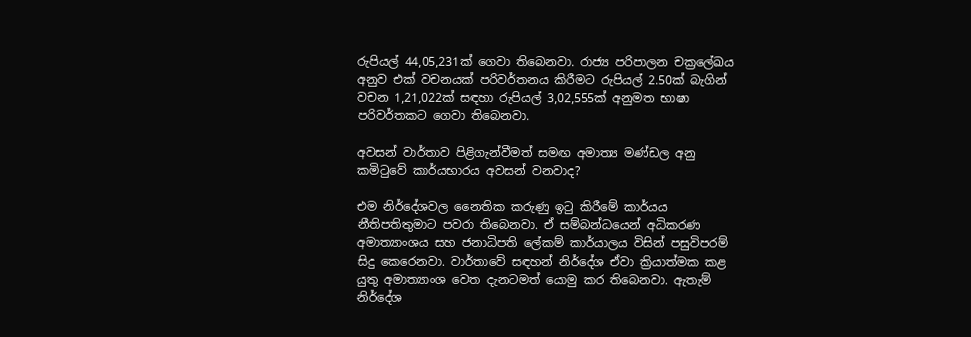රුපියල් 44,05,231ක් ගෙවා තිබෙනවා. රාජ්‍ය පරිපාලන චක්‍රලේඛය අනුව එක් වචනයක් පරිවර්තනය කිරීමට රුපියල් 2.50ක් බැගින් වචන 1,21,022ක් සඳහා රුපියල් 3,02,555ක් අනුමත භාෂා පරිවර්තකට ගෙවා තිබෙනවා.

අවසන් වාර්තාව පිළිගැන්වීමත් සමඟ අමාත්‍ය මණ්ඩල අනු කමිටුවේ කාර්යභාරය අවසන් වනවාද?

එම නිර්දේශවල නෛතික කරුණු ඉටු කිරීමේ කාර්යය නීතිපතිතුමාට පවරා තිබෙනවා. ඒ සම්බන්ධයෙන් අධිකරණ අමාත්‍යාංශය සහ ජනාධිපති ලේකම් කාර්යාලය විසින් පසුවිපරම් සිදු කෙරෙනවා. වාර්තාවේ සඳහන් නිර්දේශ ඒවා ක්‍රියාත්මක කළ යුතු අමාත්‍යාංශ වෙත දැනටමත් යොමු කර තිබෙනවා. ඇතැම් නිර්දේශ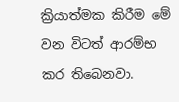ක්‍රියාත්මක කිරීම මේ වන විටත් ආරම්භ කර තිබෙනවා.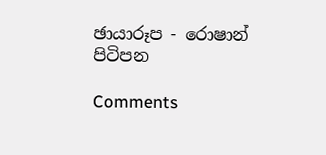ඡායාරූප - රොෂාන් පිටිපන

Comments